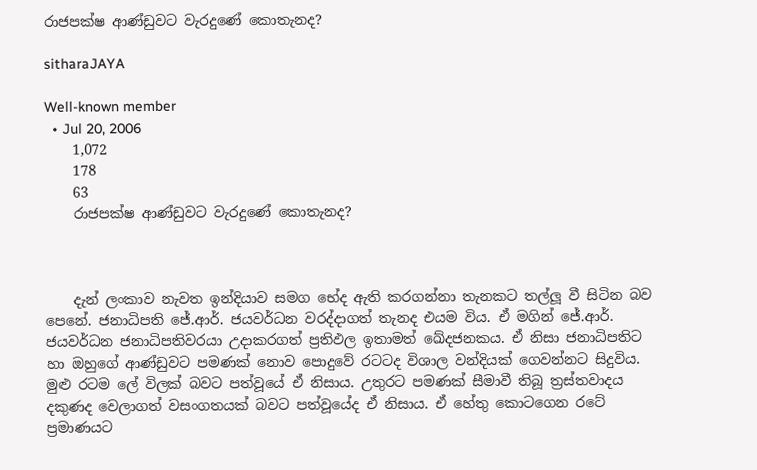රාජපක්ෂ ආණ්ඩුවට වැරදුණේ කොතැනද?

sitharaJAYA

Well-known member
  • Jul 20, 2006
    1,072
    178
    63
    රාජපක්ෂ ආණ්ඩුවට වැරදුණේ කොතැනද?



    දැන් ලංකාව නැවත ඉන්දියාව සමග භේද ඇති කරගන්නා තැනකට තල්ලූ වී සිටින බව පෙනේ. ජනාධිපති ජේ.ආර්. ජයවර්ධන වරද්දාගත් තැනද එයම විය. ඒ මගින් ජේ.ආර්. ජයවර්ධන ජනාධිපතිවරයා උදාකරගත් ප්‍රතිඵල ඉතාමත් ඛේදජනකය. ඒ නිසා ජනාධිපතිට හා ඔහුගේ ආණ්ඩුවට පමණක් නොව පොදුවේ රටටද විශාල වන්දියක් ගෙවන්නට සිදුවිය. මුළු රටම ලේ විලක් බවට පත්වූයේ ඒ නිසාය. උතුරට පමණක් සීමාවී තිබූ ත්‍රස්තවාදය දකුණද වෙලාගත් වසංගතයක් බවට පත්වූයේද ඒ නිසාය. ඒ හේතු කොටගෙන රටේ ප්‍රමාණයට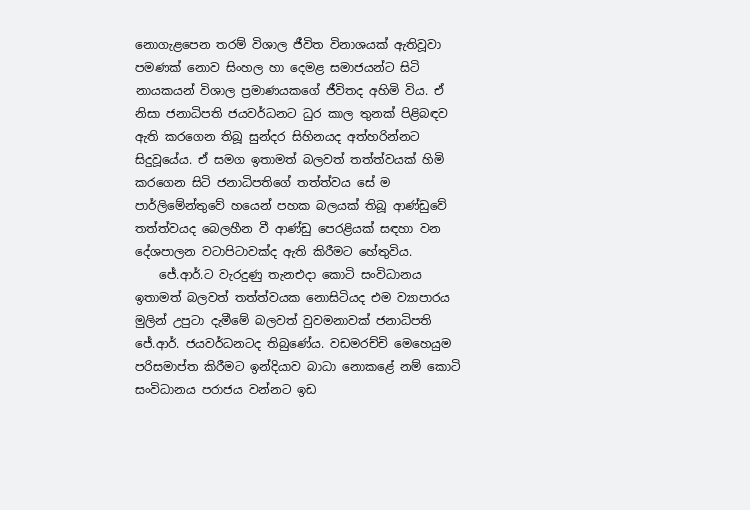නොගැළපෙන තරම් විශාල ජීවිත විනාශයක් ඇතිවූවා පමණක් නොව සිංහල හා දෙමළ සමාජයන්ට සිටි නායකයන් විශාල ප්‍රමාණයකගේ ජීවිතද අහිමි විය. ඒ නිසා ජනාධිපති ජයවර්ධනට ධුර කාල තුනක් පිළිබඳව ඇති කරගෙන තිබූ සුන්දර සිහිනයද අත්හරින්නට සිදුවූයේය. ඒ සමග ඉතාමත් බලවත් තත්ත්වයක් හිමි කරගෙන සිටි ජනාධිපතිගේ තත්ත්වය සේ ම පාර්ලිමේන්තුවේ හයෙන් පහක බලයක් තිබූ ආණ්ඩුවේ තත්ත්වයද බෙලහීන වී ආණ්ඩු පෙරළියක් සඳහා වන දේශපාලන වටාපිටාවක්ද ඇති කිරීමට හේතුවිය.
    ජේ.ආර්.ට වැරදුණු තැනඑදා කොටි සංවිධානය ඉතාමත් බලවත් තත්ත්වයක නොසිටියද එම ව්‍යාපාරය මුලින් උපුටා දැමීමේ බලවත් වුවමනාවක් ජනාධිපති ජේ.ආර්. ජයවර්ධනටද තිබුණේය. වඩමරච්චි මෙහෙයුම පරිසමාප්ත කිරීමට ඉන්දියාව බාධා නොකළේ නම් කොටි සංවිධානය පරාජය වන්නට ඉඩ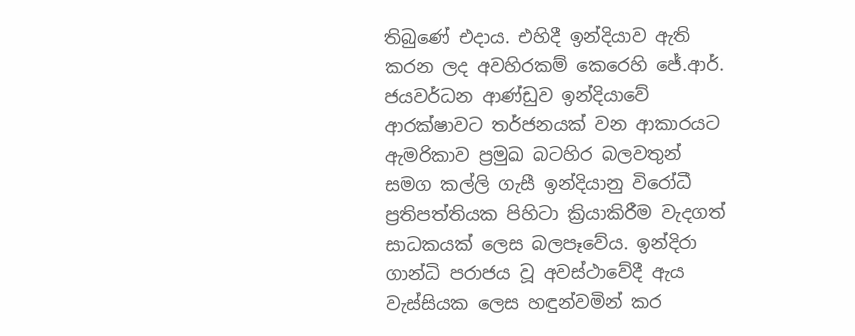තිබුණේ එදාය. එහිදී ඉන්දියාව ඇති කරන ලද අවහිරකම් කෙරෙහි ජේ.ආර්. ජයවර්ධන ආණ්ඩුව ඉන්දියාවේ ආරක්ෂාවට තර්ජනයක් වන ආකාරයට ඇමරිකාව ප්‍රමුඛ බටහිර බලවතුන් සමග කල්ලි ගැසී ඉන්දියානු විරෝධී ප්‍රතිපත්තියක පිහිටා ක්‍රියාකිරීම වැදගත් සාධකයක් ලෙස බලපෑවේය. ඉන්දිරා ගාන්ධි පරාජය වූ අවස්ථාවේදී ඇය වැස්සියක ලෙස හඳුන්වමින් කර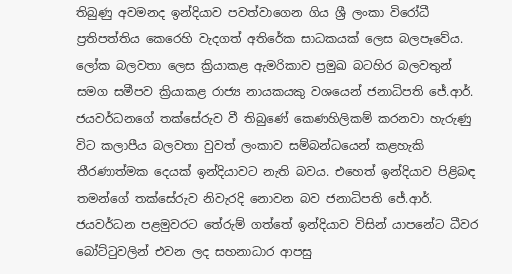තිබුණු අවමනද ඉන්දියාව පවත්වාගෙන ගිය ශ්‍රී ලංකා විරෝධී ප්‍රතිපත්තිය කෙරෙහි වැදගත් අතිරේක සාධකයක් ලෙස බලපෑවේය. ලෝක බලවතා ලෙස ක්‍රියාකළ ඇමරිකාව ප්‍රමුඛ බටහිර බලවතුන් සමග සමීපව ක්‍රියාකළ රාජ්‍ය නායකයකු වශයෙන් ජනාධිපති ජේ.ආර්. ජයවර්ධනගේ තක්සේරුව වී තිබුණේ කෙණහිලිකම් කරනවා හැරුණු විට කලාපීය බලවතා වුවත් ලංකාව සම්බන්ධයෙන් කළහැකි තීරණාත්මක දෙයක් ඉන්දියාවට නැති බවය. එහෙත් ඉන්දියාව පිළිබඳ තමන්ගේ තක්සේරුව නිවැරදි නොවන බව ජනාධිපති ජේ.ආර්. ජයවර්ධන පළමුවරට තේරුම් ගත්තේ ඉන්දියාව විසින් යාපනේට ධීවර බෝට්ටුවලින් එවන ලද සහනාධාර ආපසු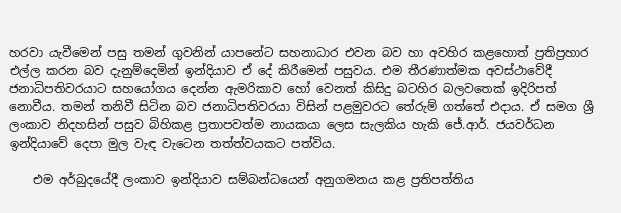හරවා යැවීමෙන් පසු තමන් ගුවනින් යාපනේට සහනාධාර එවන බව හා අවහිර කළහොත් ප්‍රතිප්‍රහාර එල්ල කරන බව දැනුම්දෙමින් ඉන්දියාව ඒ දේ කිරීමෙන් පසුවය. එම තීරණාත්මක අවස්ථාවේදී ජනාධිපතිවරයාට සහයෝගය දෙන්න ඇමරිකාව හෝ වෙනත් කිසිදු බටහිර බලවතෙක් ඉදිරිපත් නොවීය. තමන් තනිවී සිටින බව ජනාධිපතිවරයා විසින් පළමුවරට තේරුම් ගත්තේ එදාය. ඒ සමග ශ්‍රී ලංකාව නිදහසින් පසුව බිහිකළ ප්‍රතාපවත්ම නායකයා ලෙස සැලකිය හැකි ජේ.ආර්. ජයවර්ධන ඉන්දියාවේ දෙපා මුල වැඳ වැටෙන තත්ත්වයකට පත්විය.

    එම අර්බුදයේදී ලංකාව ඉන්දියාව සම්බන්ධයෙන් අනුගමනය කළ ප්‍රතිපත්තිය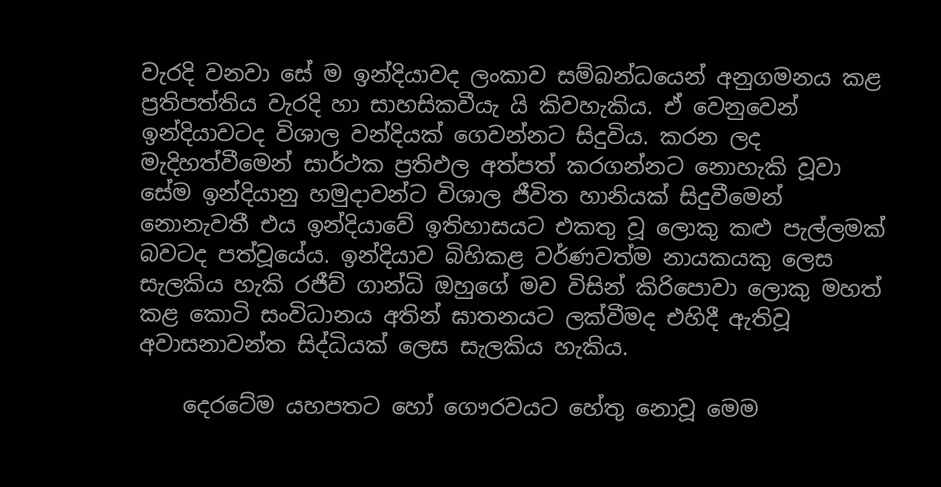වැරදි වනවා සේ ම ඉන්දියාවද ලංකාව සම්බන්ධයෙන් අනුගමනය කළ ප්‍රතිපත්තිය වැරදි හා සාහසිකවීයැ යි කිවහැකිය. ඒ වෙනුවෙන් ඉන්දියාවටද විශාල වන්දියක් ගෙවන්නට සිදුවිය. කරන ලද මැදිහත්වීමෙන් සාර්ථක ප්‍රතිඵල අත්පත් කරගන්නට නොහැකි වූවා සේම ඉන්දියානු හමුදාවන්ට විශාල ජීවිත හානියක් සිදුවීමෙන් නොනැවතී එය ඉන්දියාවේ ඉතිහාසයට එකතු වූ ලොකු කළු පැල්ලමක් බවටද පත්වූයේය. ඉන්දියාව බිහිකළ වර්ණවත්ම නායකයකු ලෙස සැලකිය හැකි රජීව් ගාන්ධි ඔහුගේ මව විසින් කිරිපොවා ලොකු මහත් කළ කොටි සංවිධානය අතින් ඝාතනයට ලක්වීමද එහිදී ඇතිවූ අවාසනාවන්ත සිද්ධියක් ලෙස සැලකිය හැකිය.

    දෙරටේම යහපතට හෝ ගෞරවයට හේතු නොවූ මෙම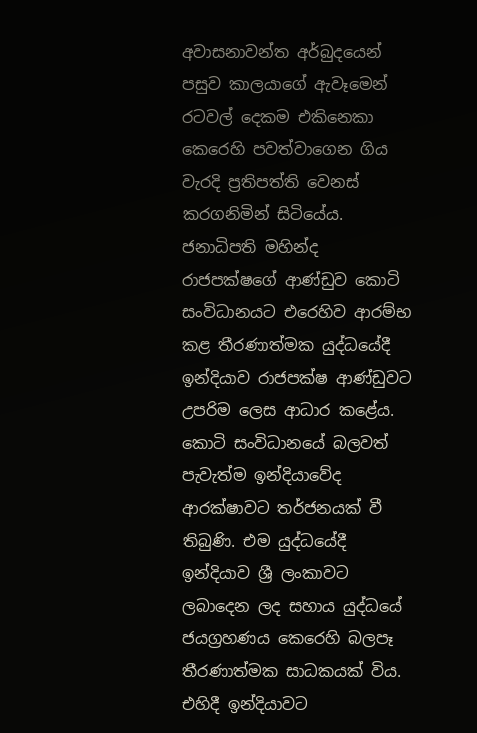අවාසනාවන්ත අර්බුදයෙන් පසුව කාලයාගේ ඇවෑමෙන් රටවල් දෙකම එකිනෙකා කෙරෙහි පවත්වාගෙන ගිය වැරදි ප්‍රතිපත්ති වෙනස් කරගනිමින් සිටියේය. ජනාධිපති මහින්ද රාජපක්ෂගේ ආණ්ඩුව කොටි සංවිධානයට එරෙහිව ආරම්භ කළ තීරණාත්මක යුද්ධයේදී ඉන්දියාව රාජපක්ෂ ආණ්ඩුවට උපරිම ලෙස ආධාර කළේය. කොටි සංවිධානයේ බලවත් පැවැත්ම ඉන්දියාවේද ආරක්ෂාවට තර්ජනයක් වී තිබුණි. එම යුද්ධයේදී ඉන්දියාව ශ්‍රී ලංකාවට ලබාදෙන ලද සහාය යුද්ධයේ ජයග්‍රහණය කෙරෙහි බලපෑ තීරණාත්මක සාධකයක් විය. එහිදී ඉන්දියාවට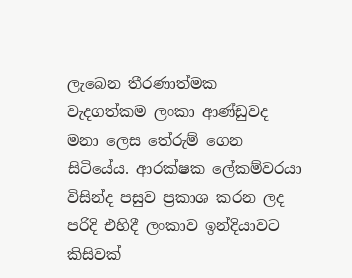ලැබෙන තීරණාත්මක වැදගත්කම ලංකා ආණ්ඩුවද මනා ලෙස තේරුම් ගෙන සිටියේය. ආරක්ෂක ලේකම්වරයා විසින්ද පසුව ප්‍රකාශ කරන ලද පරිදි එහිදී ලංකාව ඉන්දියාවට කිසිවක්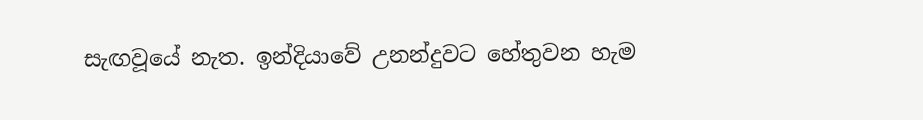සැඟවූයේ නැත. ඉන්දියාවේ උනන්දුවට හේතුවන හැම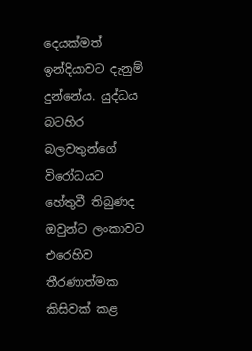දෙයක්මත් ඉන්දියාවට දැනුම් දුන්නේය. යුද්ධය බටහිර බලවතුන්ගේ විරෝධයට හේතුවී තිබුණද ඔවුන්ට ලංකාවට එරෙහිව තීරණාත්මක කිසිවක් කළ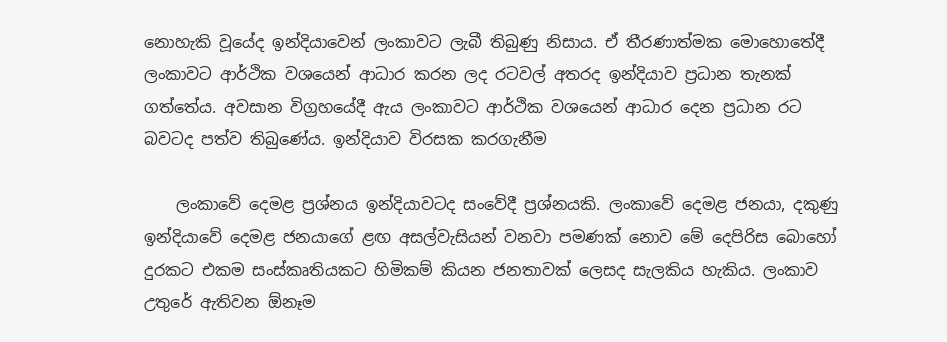නොහැකි වූයේද ඉන්දියාවෙන් ලංකාවට ලැබී තිබුණු නිසාය. ඒ තීරණාත්මක මොහොතේදී ලංකාවට ආර්ථික වශයෙන් ආධාර කරන ලද රටවල් අතරද ඉන්දියාව ප්‍රධාන තැනක් ගත්තේය. අවසාන විග්‍රහයේදී ඇය ලංකාවට ආර්ථික වශයෙන් ආධාර දෙන ප්‍රධාන රට බවටද පත්ව තිබුණේය. ඉන්දියාව විරසක කරගැනීම

    ලංකාවේ දෙමළ ප්‍රශ්නය ඉන්දියාවටද සංවේදී ප්‍රශ්නයකි. ලංකාවේ දෙමළ ජනයා, දකුණු ඉන්දියාවේ දෙමළ ජනයාගේ ළඟ අසල්වැසියන් වනවා පමණක් නොව මේ දෙපිරිස බොහෝ දුරකට එකම සංස්කෘතියකට හිමිකම් කියන ජනතාවක් ලෙසද සැලකිය හැකිය. ලංකාව උතුරේ ඇතිවන ඕනෑම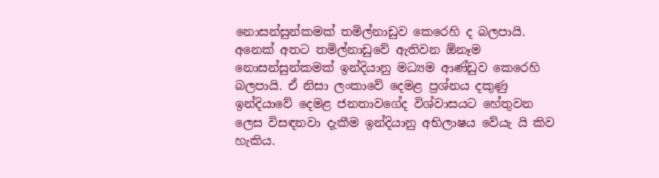නොසන්සුන්කමක් තමිල්නාඩුව කෙරෙහි ද බලපායි. අනෙක් අතට තමිල්නාඩුවේ ඇතිවන ඕනෑම නොසන්සුන්කමක් ඉන්දියානු මධ්‍යම ආණ්ඩුව කෙරෙහි බලපායි. ඒ නිසා ලංකාවේ දෙමළ ප්‍රශ්නය දකුණු ඉන්දියාවේ දෙමළ ජනතාවගේද විශ්වාසයට හේතුවන ලෙස විසඳනවා දැකීම ඉන්දියානු අභිලාෂය වේයැ යි කිව හැකිය.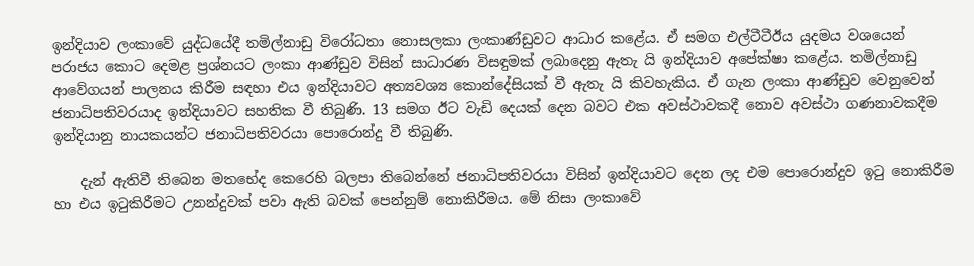ඉන්දියාව ලංකාවේ යුද්ධයේදී තමිල්නාඩු විරෝධතා නොසලකා ලංකාණ්ඩුවට ආධාර කළේය. ඒ සමග එල්ටීටීඊය යුදමය වශයෙන් පරාජය කොට දෙමළ ප්‍රශ්නයට ලංකා ආණ්ඩුව විසින් සාධාරණ විසඳුමක් ලබාදෙනු ඇතැ යි ඉන්දියාව අපේක්ෂා කළේය. තමිල්නාඩු ආවේගයන් පාලනය කිරීම සඳහා එය ඉන්දියාවට අත්‍යවශ්‍ය කොන්දේසියක් වී ඇතැ යි කිවහැකිය. ඒ ගැන ලංකා ආණ්ඩුව වෙනුවෙන් ජනාධිපතිවරයාද ඉන්දියාවට සහතික වී තිබුණි. 13 සමග ඊට වැඩි දෙයක් දෙන බවට එක අවස්ථාවකදී නොව අවස්ථා ගණනාවකදීම ඉන්දියානු නායකයන්ට ජනාධිපතිවරයා පොරොන්දු වී තිබුණි.

    දැන් ඇතිවී තිබෙන මතභේද කෙරෙහි බලපා තිබෙන්නේ ජනාධිපතිවරයා විසින් ඉන්දියාවට දෙන ලද එම පොරොන්දුව ඉටු නොකිරීම හා එය ඉටුකිරීමට උනන්දුවක් පවා ඇති බවක් පෙන්නුම් නොකිරීමය. මේ නිසා ලංකාවේ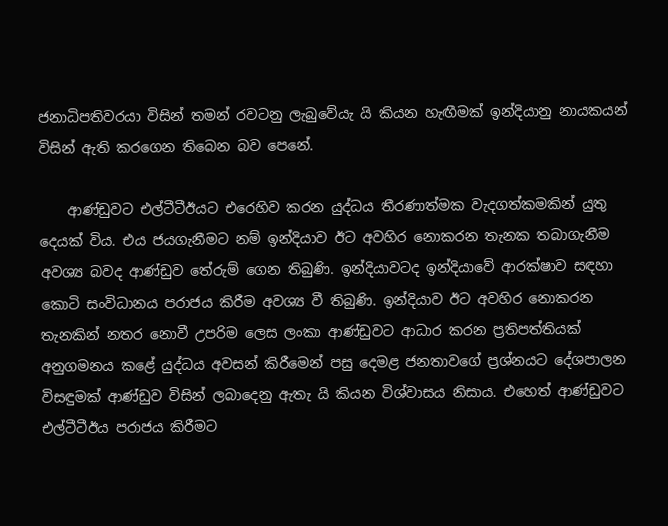ජනාධිපතිවරයා විසින් තමන් රවටනු ලැබුවේයැ යි කියන හැඟීමක් ඉන්දියානු නායකයන් විසින් ඇති කරගෙන තිබෙන බව පෙනේ.

    ආණ්ඩුවට එල්ටීටීඊයට එරෙහිව කරන යුද්ධය තීරණාත්මක වැදගත්කමකින් යුතු දෙයක් විය. එය ජයගැනීමට නම් ඉන්දියාව ඊට අවහිර නොකරන තැනක තබාගැනීම අවශ්‍ය බවද ආණ්ඩුව තේරුම් ගෙන තිබුණි. ඉන්දියාවටද ඉන්දියාවේ ආරක්ෂාව සඳහා කොටි සංවිධානය පරාජය කිරීම අවශ්‍ය වී තිබුණි. ඉන්දියාව ඊට අවහිර නොකරන තැනකින් නතර නොවී උපරිම ලෙස ලංකා ආණ්ඩුවට ආධාර කරන ප්‍රතිපත්තියක් අනුගමනය කළේ යුද්ධය අවසන් කිරීමෙන් පසු දෙමළ ජනතාවගේ ප්‍රශ්නයට දේශපාලන විසඳුමක් ආණ්ඩුව විසින් ලබාදෙනු ඇතැ යි කියන විශ්වාසය නිසාය. එහෙත් ආණ්ඩුවට එල්ටීටීඊය පරාජය කිරීමට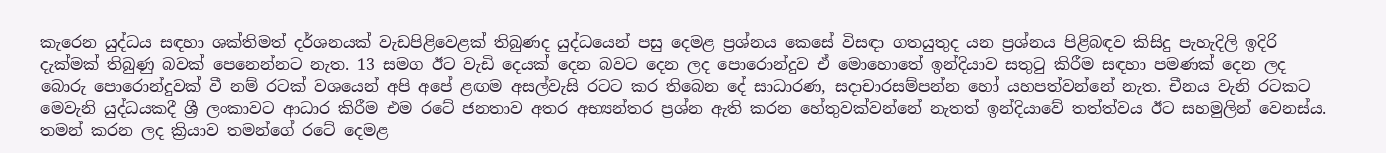කැරෙන යුද්ධය සඳහා ශක්තිමත් දර්ශනයක් වැඩපිළිවෙළක් තිබුණද යුද්ධයෙන් පසු දෙමළ ප්‍රශ්නය කෙසේ විසඳා ගතයුතුද යන ප්‍රශ්නය පිළිබඳව කිසිදු පැහැදිලි ඉදිරි දැක්මක් තිබුණු බවක් පෙනෙන්නට නැත. 13 සමග ඊට වැඩි දෙයක් දෙන බවට දෙන ලද පොරොන්දුව ඒ මොහොතේ ඉන්දියාව සතුටු කිරීම සඳහා පමණක් දෙන ලද බොරු පොරොන්දුවක් වී නම් රටක් වශයෙන් අපි අපේ ළඟම අසල්වැසි රටට කර තිබෙන දේ සාධාරණ, සදාචාරසම්පන්න හෝ යහපත්වන්නේ නැත. චීනය වැනි රටකට මෙවැනි යුද්ධයකදී ශ්‍රී ලංකාවට ආධාර කිරීම එම රටේ ජනතාව අතර අභ්‍යන්තර ප්‍රශ්න ඇති කරන හේතුවක්වන්නේ නැතත් ඉන්දියාවේ තත්ත්වය ඊට සහමුලින් වෙනස්ය. තමන් කරන ලද ක්‍රියාව තමන්ගේ රටේ දෙමළ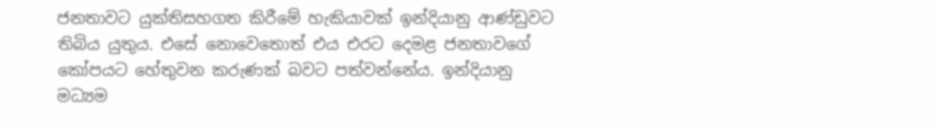ජනතාවට යුක්තිසහගත කිරීමේ හැකියාවක් ඉන්දියානු ආණ්ඩුවට තිබිය යුතුය. එසේ නොවෙතොත් එය එරට දෙමළ ජනතාවගේ කෝපයට හේතුවන කරුණක් බවට පත්වන්නේය. ඉන්දියානු මධ්‍යම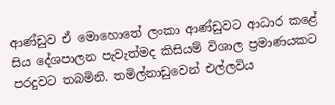ආණ්ඩුව ඒ මොහොතේ ලංකා ආණ්ඩුවට ආධාර කළේ සිය දේශපාලන පැවැත්මද කිසියම් විශාල ප්‍රමාණයකට පරදුවට තබමිනි. තමිල්නාඩුවෙන් එල්ලවිය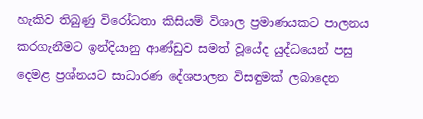හැකිව තිබුණු විරෝධතා කිසියම් විශාල ප්‍රමාණයකට පාලනය කරගැනීමට ඉන්දියානු ආණ්ඩුව සමත් වූයේද යුද්ධයෙන් පසු දෙමළ ප්‍රශ්නයට සාධාරණ දේශපාලන විසඳුමක් ලබාදෙන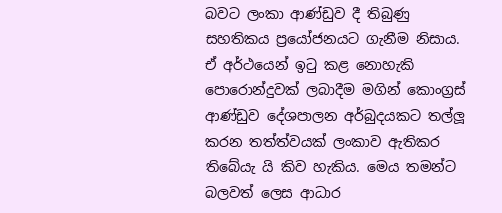බවට ලංකා ආණ්ඩුව දී තිබුණු සහතිකය ප්‍රයෝජනයට ගැනීම නිසාය. ඒ අර්ථයෙන් ඉටු කළ නොහැකි පොරොන්දුවක් ලබාදීම මගින් කොංග්‍රස් ආණ්ඩුව දේශපාලන අර්බුදයකට තල්ලූ කරන තත්ත්වයක් ලංකාව ඇතිකර තිබේයැ යි කිව හැකිය. මෙය තමන්ට බලවත් ලෙස ආධාර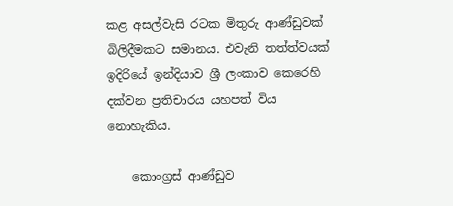කළ අසල්වැසි රටක මිතුරු ආණ්ඩුවක් බිලිදීමකට සමානය. එවැනි තත්ත්වයක් ඉදිරියේ ඉන්දියාව ශ්‍රී ලංකාව කෙරෙහි දක්වන ප්‍රතිචාරය යහපත් විය නොහැකිය.

    කොංග්‍රස් ආණ්ඩුව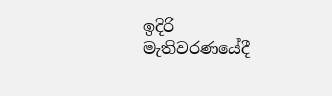ඉදිරි මැතිවරණයේදී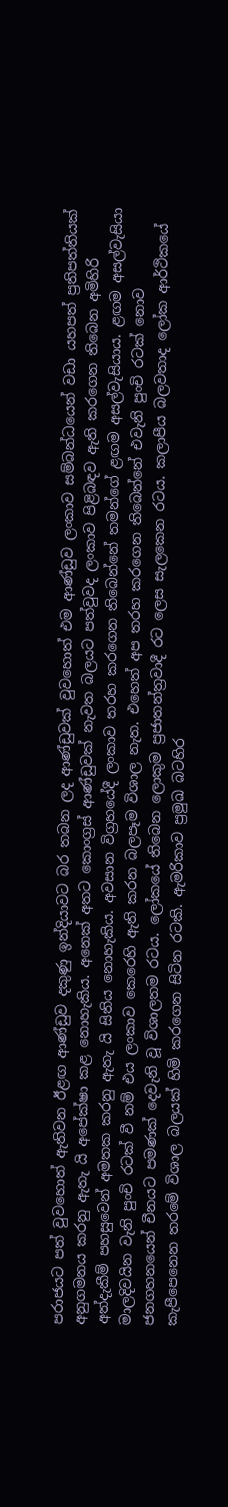පරාජයට පත් වුවහොත් ඇතිවන ඊළඟ ආණ්ඩුව දකුණු ඉන්දියාවට බර තබන ලද ආණ්ඩුවක් වුවහොත් එම ආණ්ඩුව ලංකාව සම්බන්ධයෙන් වඩා යහපත් ප්‍රතිපත්තියක් අනුගමනය කරනු ඇතැ යි අපේක්ෂා කළ නොහැකිය. අනෙක් අතට කොංග්‍රස් ආණ්ඩුවක් නැවත බලයට පත්වුවද ලංකාව පිළිබඳව ඇති කරගෙන තිබෙන අමිහිරි අත්දැකීම් පහසුවෙන් අමතක කරනු ඇතැ යි සිතිය නොහැකිය. අවසාන විග්‍රහයේදී ලංකාව තරහ කරගෙන තිබෙන්නේ තමන්ගේ ළඟම අසල්වැසියාය. ළඟම අසල්වැසියා මාලදිවයින වැනි පුංචි රටක් වී නම් එය ලංකාව කෙරෙහි ඇති කරන බලපෑම විශාල නැත. එහෙත් අප තරහ කරගෙන තිබෙන්නේ එවැනි පුංචි රටක් නොව ජනගහනයෙන් චීනයට පමණක් දෙවැනි වූ විශාලතම රටය. ලෝකයේ තිබෙන ලොකුම ප්‍රජාතන්ත්‍රවාදී රට ලෙස සැලකෙන රටය. කලාපීය බලවතාද ලෝක ආර්ථිකයේ කැපීපෙනෙන තරමේ විශාල බලයක් හිමි කරගෙන සිටින රටකි. ඇමරිකාව ප්‍රමුඛ බටහිර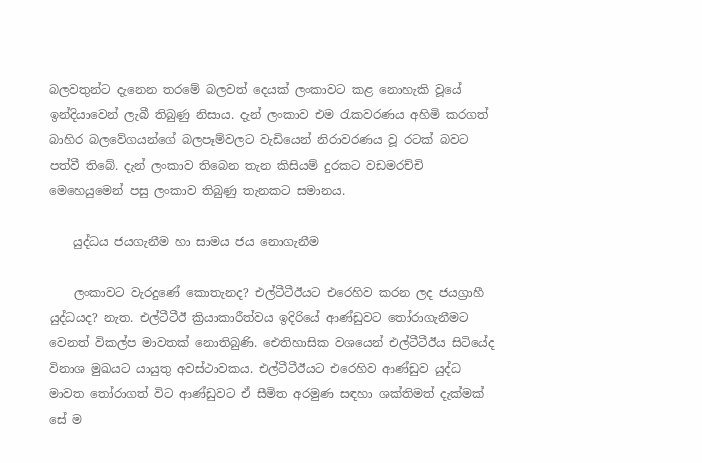බලවතුන්ට දැනෙන තරමේ බලවත් දෙයක් ලංකාවට කළ නොහැකි වූයේ ඉන්දියාවෙන් ලැබී තිබුණු නිසාය. දැන් ලංකාව එම රැකවරණය අහිමි කරගත් බාහිර බලවේගයන්ගේ බලපෑම්වලට වැඩියෙන් නිරාවරණය වූ රටක් බවට පත්වී තිබේ. දැන් ලංකාව තිබෙන තැන කිසියම් දුරකට වඩමරච්චි මෙහෙයුමෙන් පසු ලංකාව තිබුණු තැනකට සමානය.

    යුද්ධය ජයගැනීම හා සාමය ජය නොගැනීම

    ලංකාවට වැරදුණේ කොතැනද? එල්ටීටීඊයට එරෙහිව කරන ලද ජයග්‍රාහී යුද්ධයද? නැත. එල්ටීටීඊ ක්‍රියාකාරීත්වය ඉදිරියේ ආණ්ඩුවට තෝරාගැනීමට වෙනත් විකල්ප මාවතක් නොතිබුණි. ඓතිහාසික වශයෙන් එල්ටීටීඊය සිටියේද විනාශ මුඛයට යායුතු අවස්ථාවකය. එල්ටීටීඊයට එරෙහිව ආණ්ඩුව යුද්ධ මාවත තෝරාගත් විට ආණ්ඩුවට ඒ සීමිත අරමුණ සඳහා ශක්තිමත් දැක්මක් සේ ම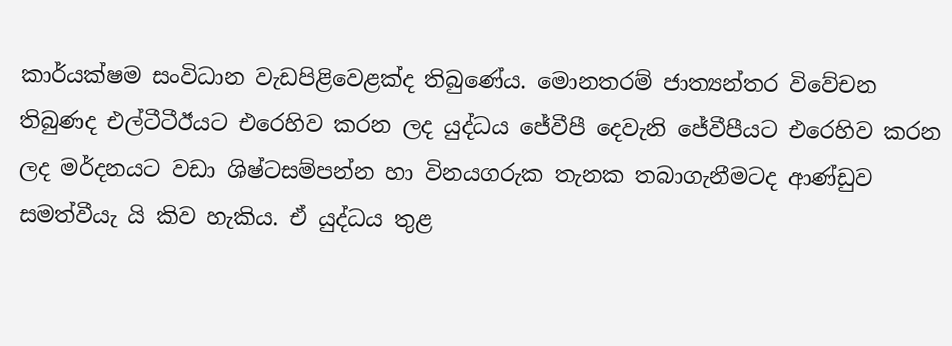කාර්යක්ෂම සංවිධාන වැඩපිළිවෙළක්ද තිබුණේය. මොනතරම් ජාත්‍යන්තර විවේචන තිබුණද එල්ටීටීඊයට එරෙහිව කරන ලද යුද්ධය ජේවීපී දෙවැනි ජේවීපීයට එරෙහිව කරන ලද මර්දනයට වඩා ශිෂ්ටසම්පන්න හා විනයගරුක තැනක තබාගැනීමටද ආණ්ඩුව සමත්වීයැ යි කිව හැකිය. ඒ යුද්ධය තුළ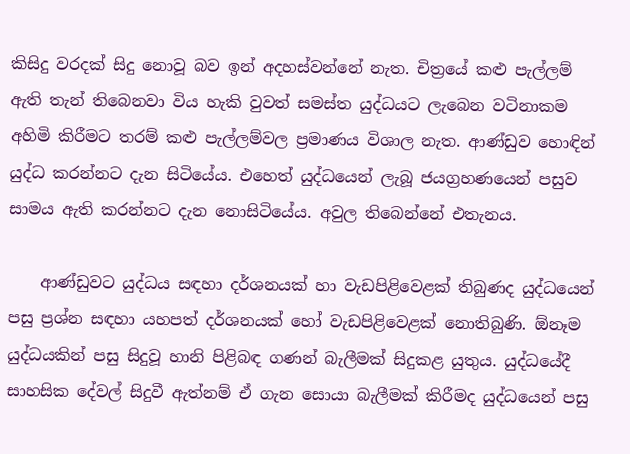කිසිදු වරදක් සිදු නොවූ බව ඉන් අදහස්වන්නේ නැත. චිත්‍රයේ කළු පැල්ලම් ඇති තැන් තිබෙනවා විය හැකි වුවත් සමස්ත යුද්ධයට ලැබෙන වටිනාකම අහිමි කිරීමට තරම් කළු පැල්ලම්වල ප්‍රමාණය විශාල නැත. ආණ්ඩුව හොඳින් යුද්ධ කරන්නට දැන සිටියේය. එහෙත් යුද්ධයෙන් ලැබූ ජයග්‍රහණයෙන් පසුව සාමය ඇති කරන්නට දැන නොසිටියේය. අවුල තිබෙන්නේ එතැනය.

    ආණ්ඩුවට යුද්ධය සඳහා දර්ශනයක් හා වැඩපිළිවෙළක් තිබුණද යුද්ධයෙන් පසු ප්‍රශ්න සඳහා යහපත් දර්ශනයක් හෝ වැඩපිළිවෙළක් නොතිබුණි. ඕනෑම යුද්ධයකින් පසු සිදුවූ හානි පිළිබඳ ගණන් බැලීමක් සිදුකළ යුතුය. යුද්ධයේදී සාහසික දේවල් සිදුවී ඇත්නම් ඒ ගැන සොයා බැලීමක් කිරීමද යුද්ධයෙන් පසු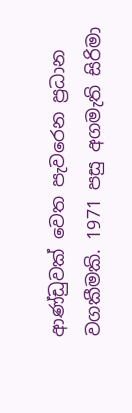ආණ්ඩුවක් වෙත පැවරෙන ප්‍රධාන වගකීමකි. 1971 පසු අගමැති සිරිමා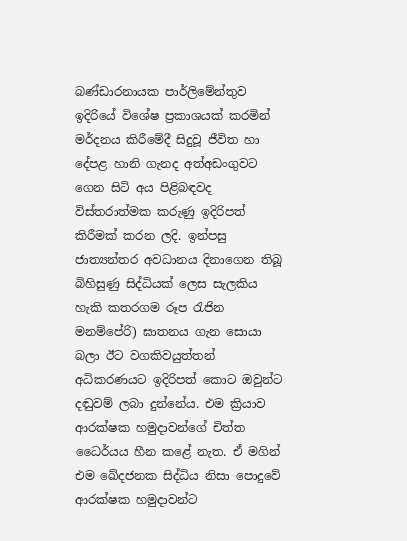බණ්ඩාරනායක පාර්ලිමේන්තුව ඉදිරියේ විශේෂ ප්‍රකාශයක් කරමින් මර්දනය කිරීමේදී සිදුවූ ජීවිත හා දේපළ හානි ගැනද අත්අඩංගුවට ගෙන සිටි අය පිළිබඳවද විස්තරාත්මක කරුණු ඉදිරිපත් කිරීමක් කරන ලදි. ඉන්පසු ජාත්‍යන්තර අවධානය දිනාගෙන තිබූ බිහිසුණු සිද්ධියක් ලෙස සැලකිය හැකි කතරගම රූප රැජින මනම්පේරි) ඝාතනය ගැන සොයා බලා ඊට වගකිවයුත්තන් අධිකරණයට ඉදිරිපත් කොට ඔවුන්ට දඬුවම් ලබා දුන්නේය. එම ක්‍රියාව ආරක්ෂක හමුදාවන්ගේ චිත්ත ධෛර්යය හීන කළේ නැත. ඒ මගින් එම ඛේදජනක සිද්ධිය නිසා පොදුවේ ආරක්ෂක හමුදාවන්ට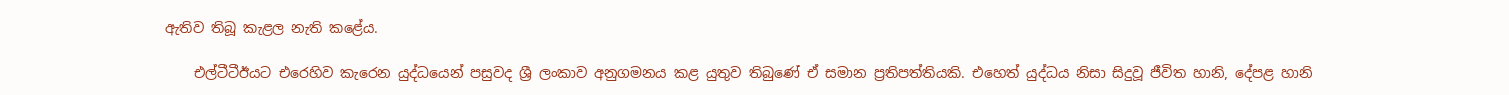ඇතිව තිබූ කැළල නැති කළේය.

    එල්ටීටීඊයට එරෙහිව කැරෙන යුද්ධයෙන් පසුවද ශ්‍රී ලංකාව අනුගමනය කළ යුතුව තිබුණේ ඒ සමාන ප්‍රතිපත්තියකි. එහෙත් යුද්ධය නිසා සිදුවූ ජීවිත හානි, දේපළ හානි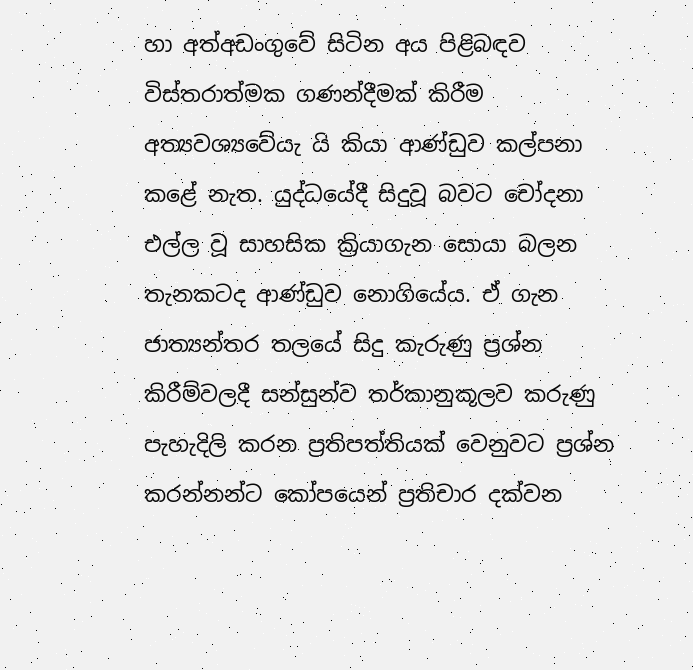හා අත්අඩංගුවේ සිටින අය පිළිබඳව විස්තරාත්මක ගණන්දීමක් කිරීම අත්‍යවශ්‍යවේයැ යි කියා ආණ්ඩුව කල්පනා කළේ නැත. යුද්ධයේදී සිදුවූ බවට චෝදනා එල්ල වූ සාහසික ක්‍රියාගැන සොයා බලන තැනකටද ආණ්ඩුව නොගියේය. ඒ ගැන ජාත්‍යන්තර තලයේ සිදු කැරුණු ප්‍රශ්න කිරීම්වලදී සන්සුන්ව තර්කානුකූලව කරුණු පැහැදිලි කරන ප්‍රතිපත්තියක් වෙනුවට ප්‍රශ්න කරන්නන්ට කෝපයෙන් ප්‍රතිචාර දක්වන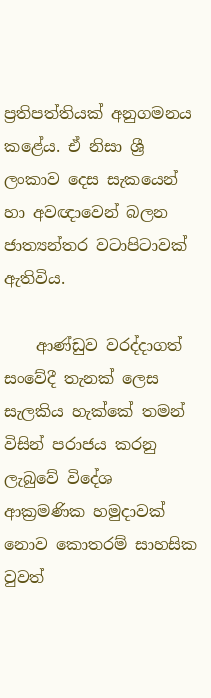ප්‍රතිපත්තියක් අනුගමනය කළේය. ඒ නිසා ශ්‍රී ලංකාව දෙස සැකයෙන් හා අවඥාවෙන් බලන ජාත්‍යන්තර වටාපිටාවක් ඇතිවිය.

    ආණ්ඩුව වරද්දාගත් සංවේදී තැනක් ලෙස සැලකිය හැක්කේ තමන් විසින් පරාජය කරනු ලැබුවේ විදේශ ආක්‍රමණික හමුදාවක් නොව කොතරම් සාහසික වුවත්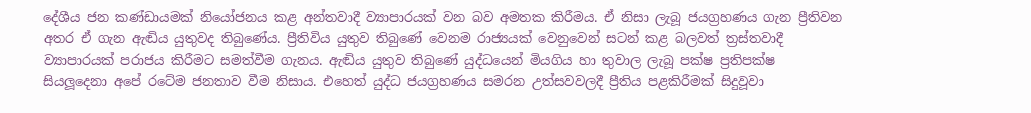දේශීය ජන කණ්ඩායමක් නියෝජනය කළ අන්තවාදී ව්‍යාපාරයක් වන බව අමතක කිරීමය. ඒ නිසා ලැබූ ජයග්‍රහණය ගැන ප්‍රීතිවන අතර ඒ ගැන ඇඬිය යුතුවද තිබුණේය. ප්‍රීතිවිය යුතුව තිබුණේ වෙනම රාජ්‍යයක් වෙනුවෙන් සටන් කළ බලවත් ත්‍රස්තවාදී ව්‍යාපාරයක් පරාජය කිරීමට සමත්වීම ගැනය. ඇඬිය යුතුව තිබුණේ යුද්ධයෙන් මියගිය හා තුවාල ලැබූ පක්ෂ ප්‍රතිපක්ෂ සියලූදෙනා අපේ රටේම ජනතාව වීම නිසාය. එහෙත් යුද්ධ ජයග්‍රහණය සමරන උත්සවවලදී ප්‍රීතිය පළකිරීමක් සිදුවූවා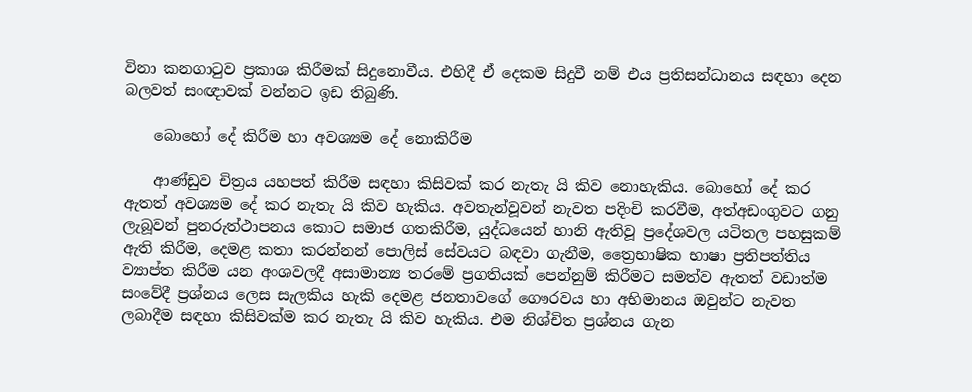විනා කනගාටුව ප්‍රකාශ කිරීමක් සිදුනොවීය. එහිදී ඒ දෙකම සිදුවී නම් එය ප්‍රතිසන්ධානය සඳහා දෙන බලවත් සංඥාවක් වන්නට ඉඩ තිබුණි.

    බොහෝ දේ කිරීම හා අවශ්‍යම දේ නොකිරීම

    ආණ්ඩුව චිත්‍රය යහපත් කිරීම සඳහා කිසිවක් කර නැතැ යි කිව නොහැකිය. බොහෝ දේ කර ඇතත් අවශ්‍යම දේ කර නැතැ යි කිව හැකිය. අවතැන්වූවන් නැවත පදිංචි කරවීම, අත්අඩංගුවට ගනු ලැබූවන් පුනරුත්ථාපනය කොට සමාජ ගතකිරීම, යුද්ධයෙන් හානි ඇතිවූ ප්‍රදේශවල යටිතල පහසුකම් ඇති කිරීම, දෙමළ කතා කරන්නන් පොලිස් සේවයට බඳවා ගැනීම, ත්‍රෛභාෂික භාෂා ප්‍රතිපත්තිය ව්‍යාප්ත කිරීම යන අංශවලදී අසාමාන්‍ය තරමේ ප්‍රගතියක් පෙන්නුම් කිරීමට සමත්ව ඇතත් වඩාත්ම සංවේදී ප්‍රශ්නය ලෙස සැලකිය හැකි දෙමළ ජනතාවගේ ගෞරවය හා අභිමානය ඔවුන්ට නැවත ලබාදීම සඳහා කිසිවක්ම කර නැතැ යි කිව හැකිය. එම නිශ්චිත ප්‍රශ්නය ගැන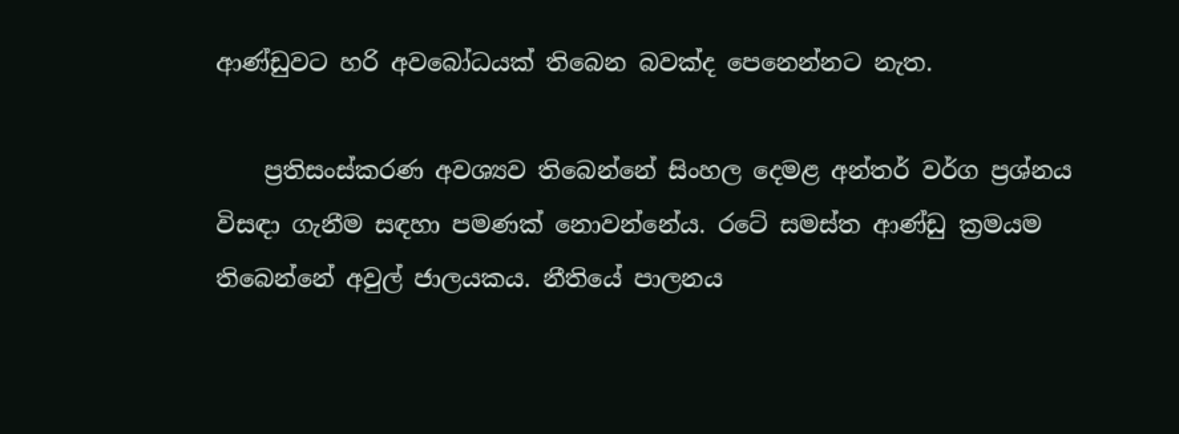ආණ්ඩුවට හරි අවබෝධයක් තිබෙන බවක්ද පෙනෙන්නට නැත.

    ප්‍රතිසංස්කරණ අවශ්‍යව තිබෙන්නේ සිංහල දෙමළ අන්තර් වර්ග ප්‍රශ්නය විසඳා ගැනීම සඳහා පමණක් නොවන්නේය. රටේ සමස්ත ආණ්ඩු ක්‍රමයම තිබෙන්නේ අවුල් ජාලයකය. නීතියේ පාලනය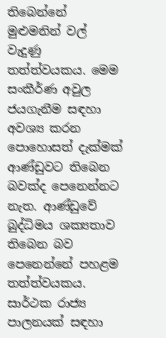තිබෙන්නේ මුළුමනින් වල් වැදුණු තත්ත්වයකය. මෙම සංකීර්ණ අවුල ජයගැනීම සඳහා අවශ්‍ය කරන පොහොසත් දැක්මක් ආණ්ඩුවට තිබෙන බවක්ද පෙනෙන්නට නැත. ආණ්ඩුවේ බුද්ධිමය ශක්‍යතාව තිබෙන බව පෙනෙන්නේ පහළම තත්ත්වයකය. සාර්ථක රාජ්‍ය පාලනයක් සඳහා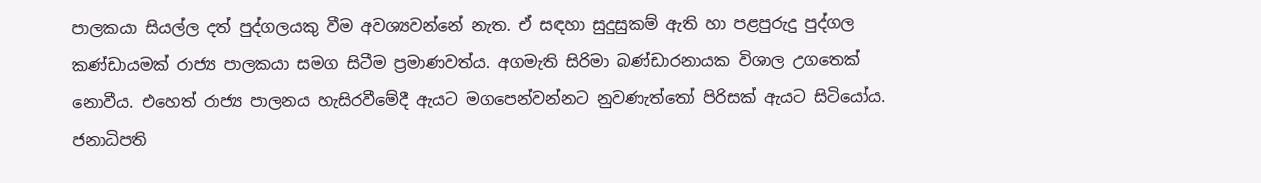පාලකයා සියල්ල දත් පුද්ගලයකු වීම අවශ්‍යවන්නේ නැත. ඒ සඳහා සුදුසුකම් ඇති හා පළපුරුදු පුද්ගල කණ්ඩායමක් රාජ්‍ය පාලකයා සමග සිටීම ප්‍රමාණවත්ය. අගමැති සිරිමා බණ්ඩාරනායක විශාල උගතෙක් නොවීය. එහෙත් රාජ්‍ය පාලනය හැසිරවීමේදී ඇයට මගපෙන්වන්නට නුවණැත්තෝ පිරිසක් ඇයට සිටියෝය. ජනාධිපති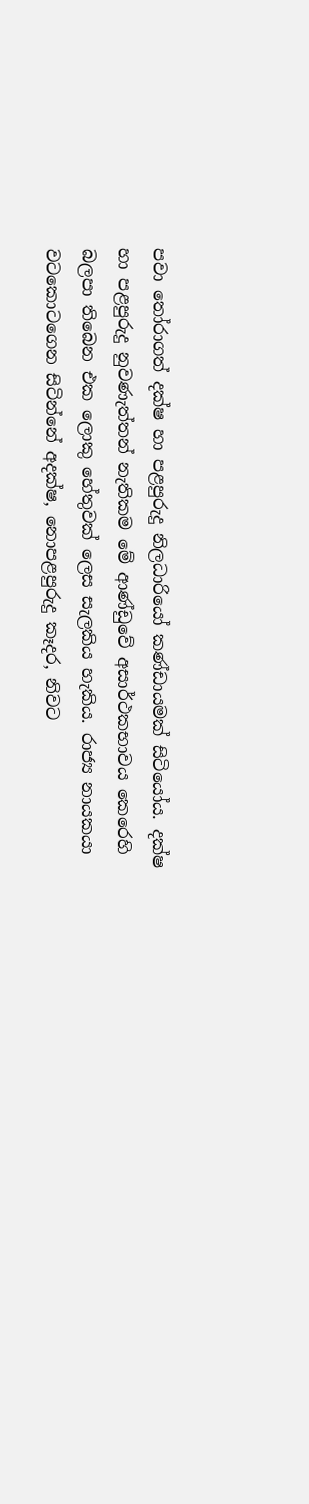පවා තෝරාගත් දක්ෂ හා පළපුරුදු නිලධාරියෝ කණ්ඩායමක් සිටියෝය. දක්ෂ හා පළපුරුදු නුවණැත්තන් නැතිකම මේ ආණ්ඩුවේ අසාර්ථකභාවය කෙරෙහි බලපා තිබෙන එක ලොකු හේතුවක් ලෙස සැලකිය හැකිය. රාජ්‍ය නායකයා වටකොටගෙන සිටින්නේ අදක්ෂ, නොපළපුරුදු කෑදර, නිවට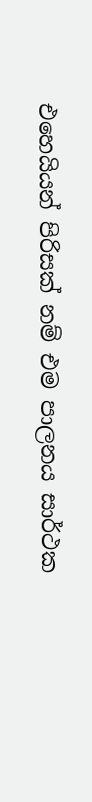එහෙයියන් පිරිසක් නම් එම පාලනය සාර්ථක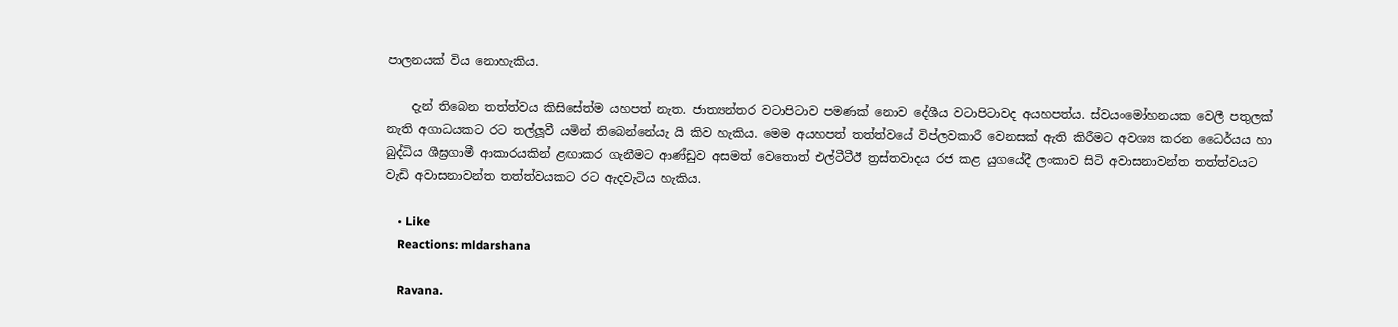පාලනයක් විය නොහැකිය.

    දැන් තිබෙන තත්ත්වය කිසිසේත්ම යහපත් නැත. ජාත්‍යන්තර වටාපිටාව පමණක් නොව දේශීය වටාපිටාවද අයහපත්ය. ස්වයංමෝහනයක වෙලී පතුලක් නැති අගාධයකට රට තල්ලූවී යමින් තිබෙන්නේයැ යි කිව හැකිය. මෙම අයහපත් තත්ත්වයේ විප්ලවකාරී වෙනසක් ඇති කිරීමට අවශ්‍ය කරන ධෛර්යය හා බුද්ධිය ශීඝ්‍රගාමී ආකාරයකින් ළඟාකර ගැනීමට ආණ්ඩුව අසමත් වෙතොත් එල්ටීටීඊ ත්‍රස්තවාදය රජ කළ යුගයේදී ලංකාව සිටි අවාසනාවන්ත තත්ත්වයට වැඩි අවාසනාවන්ත තත්ත්වයකට රට ඇදවැටිය හැකිය.

    • Like
    Reactions: mldarshana

    Ravana.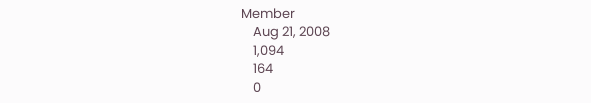Member
    Aug 21, 2008
    1,094
    164
    0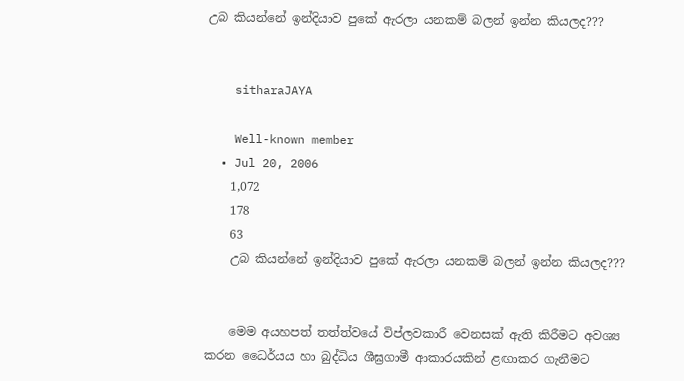උබ කියන්නේ ඉන්දියාව පුකේ ඇරලා යනකම් බලන් ඉන්න කියලද???


    sitharaJAYA

    Well-known member
  • Jul 20, 2006
    1,072
    178
    63
    උබ කියන්නේ ඉන්දියාව පුකේ ඇරලා යනකම් බලන් ඉන්න කියලද???


    මෙම අයහපත් තත්ත්වයේ විප්ලවකාරී වෙනසක් ඇති කිරීමට අවශ්‍ය කරන ධෛර්යය හා බුද්ධිය ශීඝ්‍රගාමී ආකාරයකින් ළඟාකර ගැනීමට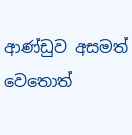ආණ්ඩුව අසමත් වෙතොත්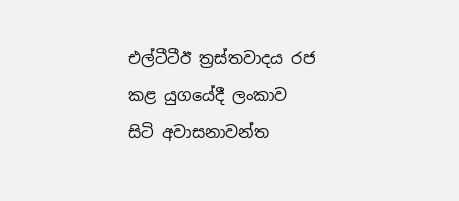එල්ටීටීඊ ත්‍රස්තවාදය රජ කළ යුගයේදී ලංකාව සිටි අවාසනාවන්ත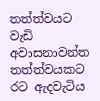තත්ත්වයට වැඩි අවාසනාවන්ත තත්ත්වයකට රට ඇදවැටිය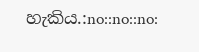හැකිය.:no::no::no: